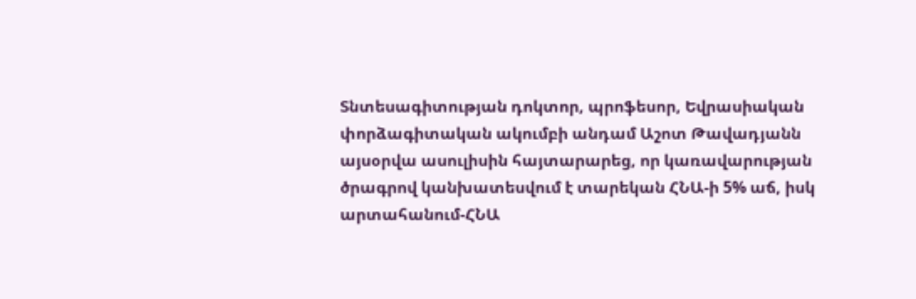Տնտեսագիտության դոկտոր, պրոֆեսոր, Եվրասիական փորձագիտական ակումբի անդամ Աշոտ Թավադյանն այսօրվա ասուլիսին հայտարարեց, որ կառավարության ծրագրով կանխատեսվում է տարեկան ՀՆԱ-ի 5% աճ, իսկ արտահանում-ՀՆԱ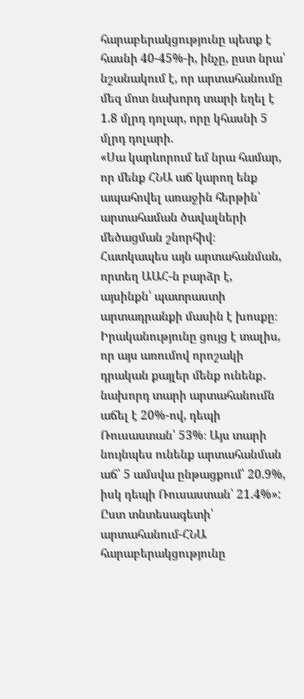հարաբերակցությունը պետք է հասնի 40-45%-ի, ինչը, ըստ նրա՝ նշանակում է, որ արտահանումը մեզ մոտ նախորդ տարի եղել է 1.8 մլրդ դոլար, որը կհասնի 5 մլրդ դոլարի.
«Սա կարևորում եմ նրա համար, որ մենք ՀՆԱ աճ կարող ենք ապահովել առաջին հերթին՝ արտահաման ծավալների մեծացման շնորհիվ։ Հատկապես այն արտահանման, որտեղ ԱԱՀ-ն բարձր է, այսինքն՝ պատրաստի արտադրանքի մասին է խոսքը։ Իրականությունը ցույց է տալիս, որ այս առումով որոշակի դրական քայլեր մենք ունենք․ նախորդ տարի արտահանումն աճել է 20%-ով, դեպի Ռուսաստան՝ 53%։ Այս տարի նույնպես ունենք արտահանման աճ՝ 5 ամսվա ընթացքում՝ 20.9%, իսկ դեպի Ռուսաստան՝ 21.4%»:
Ըստ տնտեսագետի՝ արտահանում-ՀՆԱ հարաբերակցությունը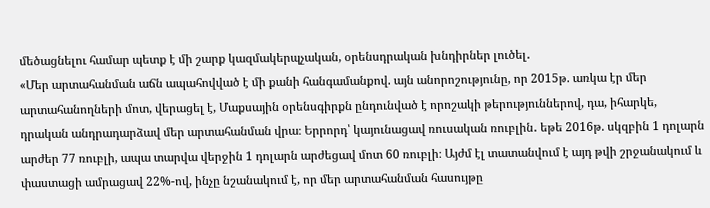մեծացնելու համար պետք է մի շարք կազմակերպչական, օրենսդրական խնդիրներ լուծել․
«Մեր արտահանման աճն ապահովված է մի քանի հանգամանքով. այն անորոշությունը, որ 2015թ. առկա էր մեր արտահանողների մոտ, վերացել է, Մաքսային օրենսգիրքն ընդունված է որոշակի թերություններով, դա, իհարկե, դրական անդրադարձավ մեր արտահանման վրա։ Երրորդ՝ կայունացավ ռուսական ռուբլին․ եթե 2016թ. սկզբին 1 դոլարն արժեր 77 ռուբլի, ապա տարվա վերջին 1 դոլարն արժեցավ մոտ 60 ռուբլի։ Այժմ էլ տատանվում է այդ թվի շրջանակում և փաստացի ամրացավ 22%-ով, ինչը նշանակում է, որ մեր արտահանման հասույթը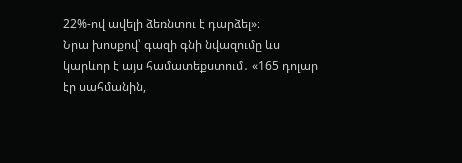22%-ով ավելի ձեռնտու է դարձել»։
Նրա խոսքով՝ գազի գնի նվազումը ևս կարևոր է այս համատեքստում․ «165 դոլար էր սահմանին,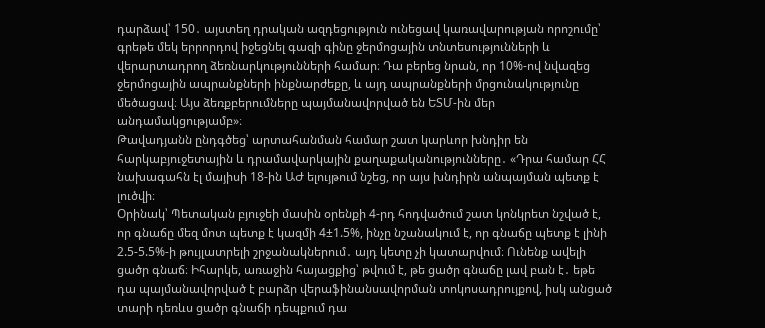դարձավ՝ 150․ այստեղ դրական ազդեցություն ունեցավ կառավարության որոշումը՝ գրեթե մեկ երրորդով իջեցնել գազի գինը ջերմոցային տնտեսությունների և վերարտադրող ձեռնարկությունների համար։ Դա բերեց նրան, որ 10%-ով նվազեց ջերմոցային ապրանքների ինքնարժեքը, և այդ ապրանքների մրցունակությունը մեծացավ։ Այս ձեռքբերումները պայմանավորված են ԵՏՄ-ին մեր անդամակցությամբ»։
Թավադյանն ընդգծեց՝ արտահանման համար շատ կարևոր խնդիր են հարկաբյուջետային և դրամավարկային քաղաքականությունները․ «Դրա համար ՀՀ նախագահն էլ մայիսի 18-ին ԱԺ ելույթում նշեց, որ այս խնդիրն անպայման պետք է լուծվի։
Օրինակ՝ Պետական բյուջեի մասին օրենքի 4-րդ հոդվածում շատ կոնկրետ նշված է, որ գնաճը մեզ մոտ պետք է կազմի 4±1.5%, ինչը նշանակում է, որ գնաճը պետք է լինի 2.5-5.5%-ի թույլատրելի շրջանակներում․ այդ կետը չի կատարվում։ Ունենք ավելի ցածր գնաճ։ Իհարկե, առաջին հայացքից՝ թվում է, թե ցածր գնաճը լավ բան է․ եթե դա պայմանավորված է բարձր վերաֆինանսավորման տոկոսադրույքով, իսկ անցած տարի դեռևս ցածր գնաճի դեպքում դա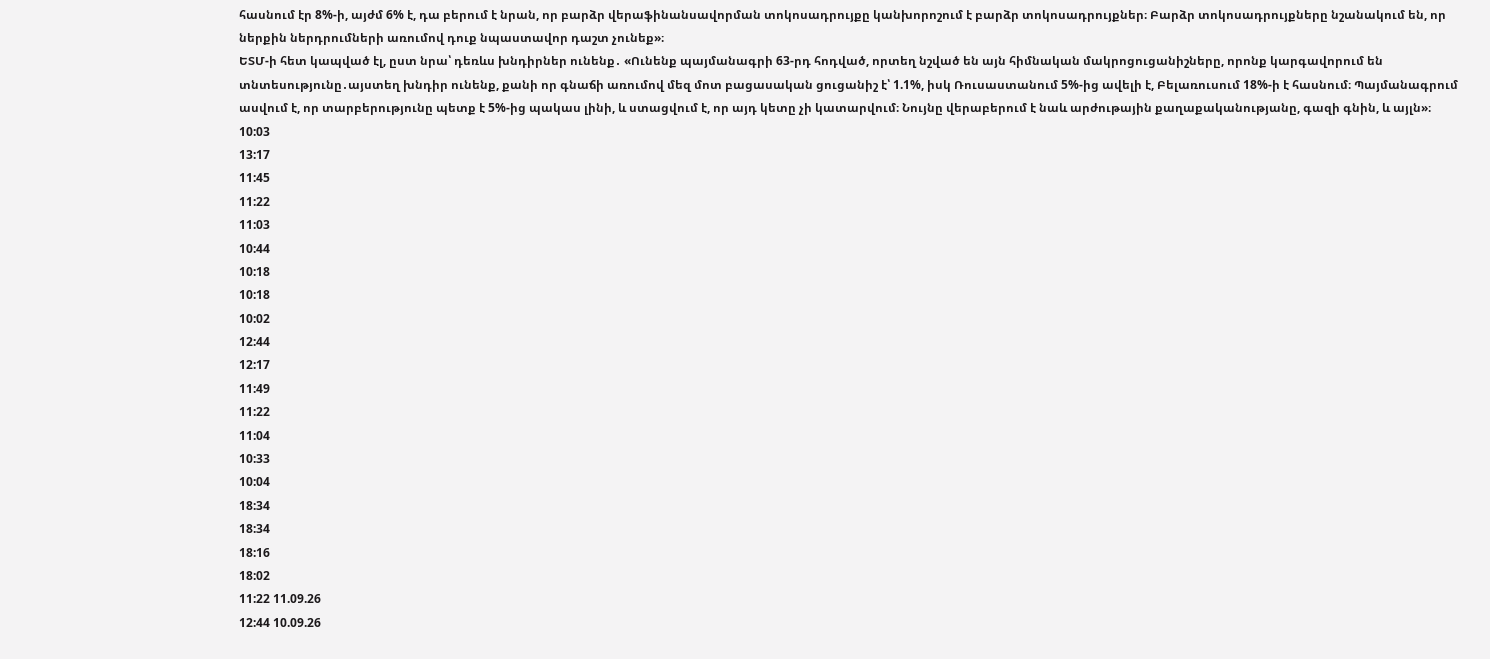հասնում էր 8%-ի, այժմ 6% է, դա բերում է նրան, որ բարձր վերաֆինանսավորման տոկոսադրույքը կանխորոշում է բարձր տոկոսադրույքներ։ Բարձր տոկոսադրույքները նշանակում են, որ ներքին ներդրումների առումով դուք նպաստավոր դաշտ չունեք»։
ԵՏՄ-ի հետ կապված էլ, ըստ նրա՝ դեռևս խնդիրներ ունենք․ «Ունենք պայմանագրի 63-րդ հոդված, որտեղ նշված են այն հիմնական մակրոցուցանիշները, որոնք կարգավորում են տնտեսությունը․այստեղ խնդիր ունենք, քանի որ գնաճի առումով մեզ մոտ բացասական ցուցանիշ է՝ 1.1%, իսկ Ռուսաստանում 5%-ից ավելի է, Բելառուսում 18%-ի է հասնում։ Պայմանագրում ասվում է, որ տարբերությունը պետք է 5%-ից պակաս լինի, և ստացվում է, որ այդ կետը չի կատարվում։ Նույնը վերաբերում է նաև արժութային քաղաքականությանը, գազի գնին, և այլն»։
10:03
13:17
11:45
11:22
11:03
10:44
10:18
10:18
10:02
12:44
12:17
11:49
11:22
11:04
10:33
10:04
18:34
18:34
18:16
18:02
11:22 11.09.26
12:44 10.09.26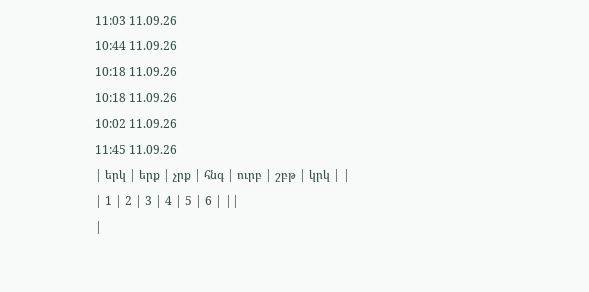11:03 11.09.26
10:44 11.09.26
10:18 11.09.26
10:18 11.09.26
10:02 11.09.26
11:45 11.09.26
| երկ | երք | չրք | հնգ | ուրբ | շբթ | կրկ | |
| 1 | 2 | 3 | 4 | 5 | 6 | ||
|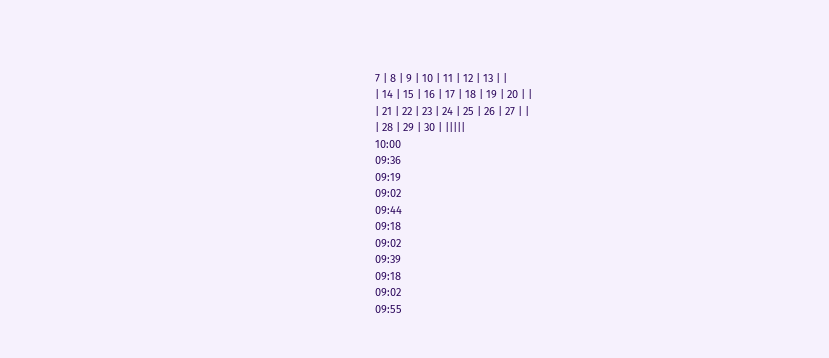7 | 8 | 9 | 10 | 11 | 12 | 13 | |
| 14 | 15 | 16 | 17 | 18 | 19 | 20 | |
| 21 | 22 | 23 | 24 | 25 | 26 | 27 | |
| 28 | 29 | 30 | |||||
10:00
09:36
09:19
09:02
09:44
09:18
09:02
09:39
09:18
09:02
09:55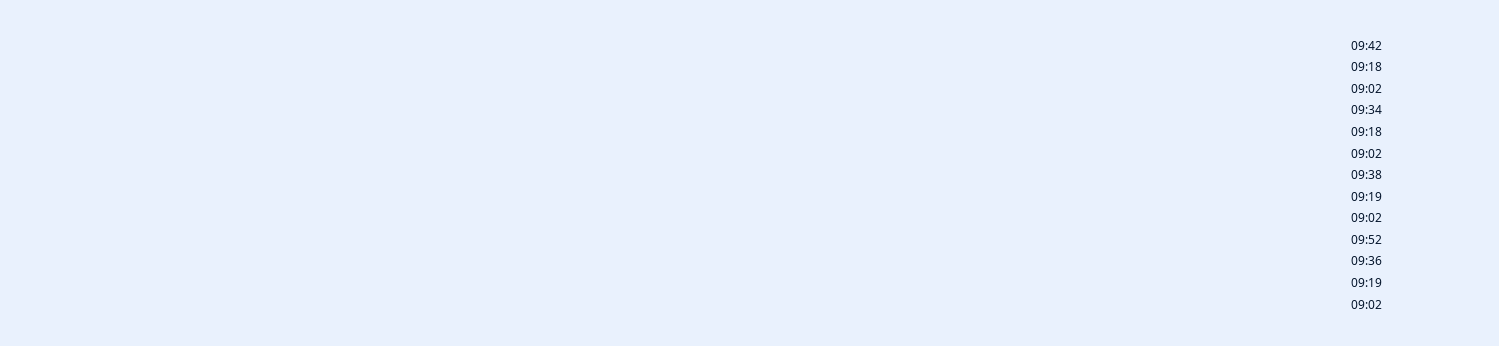09:42
09:18
09:02
09:34
09:18
09:02
09:38
09:19
09:02
09:52
09:36
09:19
09:02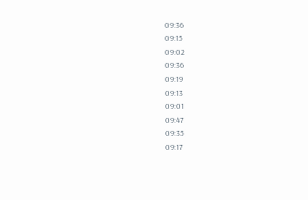09:36
09:15
09:02
09:36
09:19
09:13
09:01
09:47
09:35
09:17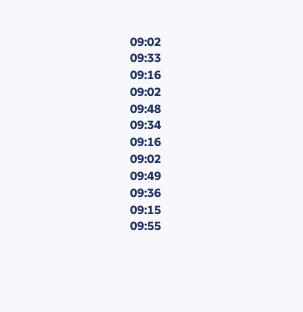09:02
09:33
09:16
09:02
09:48
09:34
09:16
09:02
09:49
09:36
09:15
09:55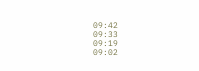09:42
09:33
09:19
09:02